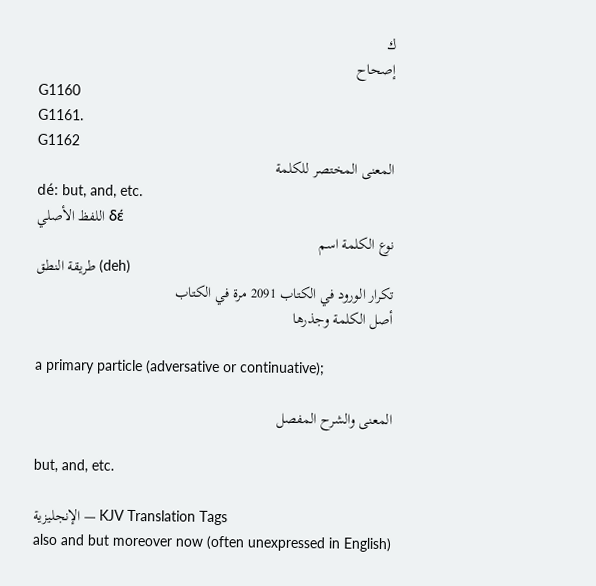ك
إصحاح
G1160
G1161.
G1162
المعنى المختصر للكلمة
dé: but, and, etc.
اللفظ الأصلي δέ
نوع الكلمة اسم
طريقة النطق (deh)
تكرار الورود في الكتاب 2091 مرة في الكتاب
أصل الكلمة وجذرها

a primary particle (adversative or continuative);

المعنى والشرح المفصل

but, and, etc.

الإنجليزية — KJV Translation Tags
also and but moreover now (often unexpressed in English)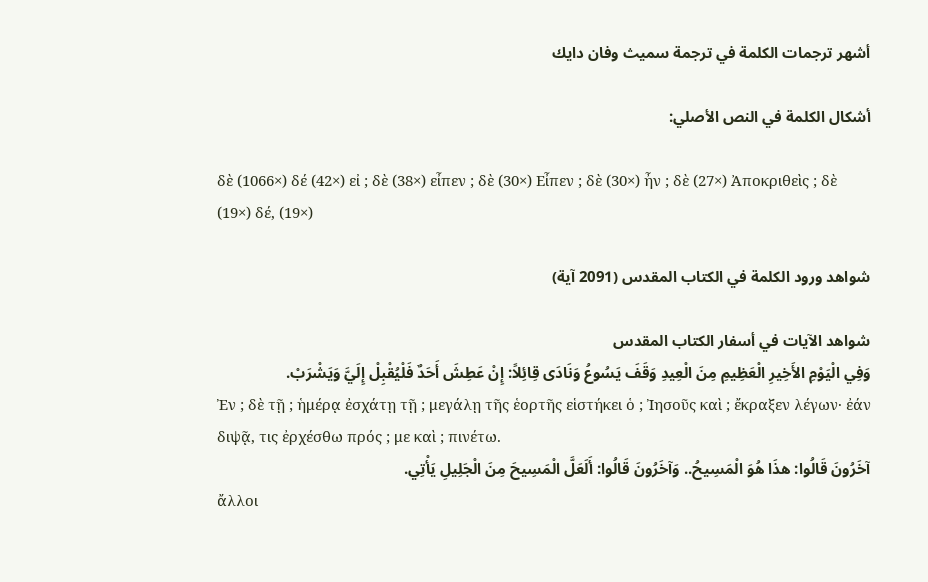أشهر ترجمات الكلمة في ترجمة سميث وفان دايك

أشكال الكلمة في النص الأصلي:

δὲ (1066×) δέ (42×) εἰ ; δὲ (38×) εἶπεν ; δὲ (30×) Εἶπεν ; δὲ (30×) ἦν ; δὲ (27×) Ἀποκριθεὶς ; δὲ (19×) δέ, (19×)

شواهد ورود الكلمة في الكتاب المقدس (2091 آية)

شواهد الآيات في أسفار الكتاب المقدس
وَفِي الْيَوْمِ الأَخِيرِ الْعَظِيمِ مِنَ الْعِيدِ وَقَفَ يَسُوعُ وَنَادَى قِائِلاً: إِنْ عَطِشَ أَحَدٌ فَلْيُقْبِلْ إِلَيَّ وَيَشْرَبْ.
Ἐν ; δὲ τῇ ; ἡμέρᾳ ἐσχάτῃ τῇ ; μεγάλῃ τῆς ἑορτῆς εἱστήκει ὁ ; Ἰησοῦς καὶ ; ἔκραξεν λέγων· ἐάν διψᾷ, τις ἐρχέσθω πρός ; με καὶ ; πινέτω.
آخَرُونَ قَالُوا: هذَا هُوَ الْمَسِيحُ.. وَآخَرُونَ قَالُوا: أَلَعَلَّ الْمَسِيحَ مِنَ الْجَلِيلِ يَأْتِي.
ἄλλοι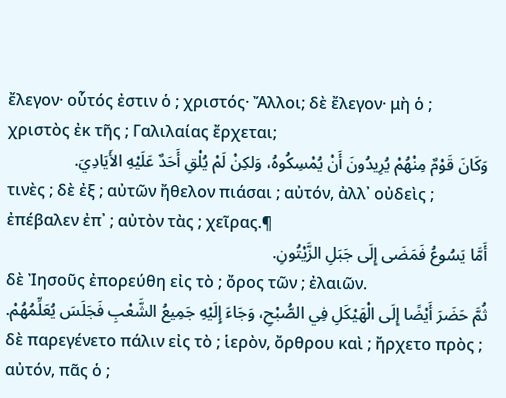ἔλεγον· οὗτός ἐστιν ὁ ; χριστός· Ἄλλοι; δὲ ἔλεγον· μὴ ὁ ; χριστὸς ἐκ τῆς ; Γαλιλαίας ἔρχεται;
وَكَانَ قَوْمٌ مِنْهُمْ يُرِيدُونَ أَنْ يُمْسِكُوهُ، وَلكِنْ لَمْ يُلْقِ أَحَدٌ عَلَيْهِ الأَيَادِيَ.
τινὲς ; δὲ ἐξ ; αὐτῶν ἤθελον πιάσαι ; αὐτόν, ἀλλ᾽ οὐδεὶς ; ἐπέβαλεν ἐπ᾽ ; αὐτὸν τὰς ; χεῖρας.¶
أَمَّا يَسُوعُ فَمَضَى إِلَى جَبَلِ الزَّيْتُونِ.
δὲ Ἰησοῦς ἐπορεύθη εἰς τὸ ; ὄρος τῶν ; ἐλαιῶν.
ثُمَّ حَضَرَ أَيْضًا إِلَى الْهَيْكَلِ فِي الصُّبْحِ، وَجَاءَ إِلَيْهِ جَمِيعُ الشَّعْبِ فَجَلَسَ يُعَلِّمُهُمْ.
δὲ παρεγένετο πάλιν εἰς τὸ ; ἱερὸν, ὄρθρου καὶ ; ἤρχετο πρὸς ; αὐτόν, πᾶς ὁ ;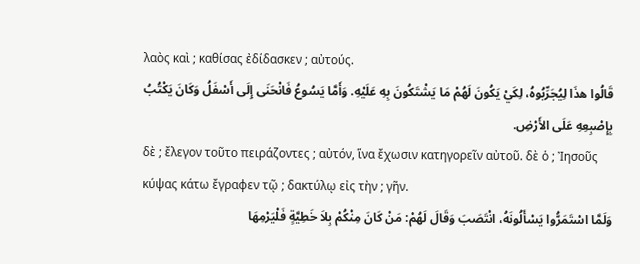λαὸς καὶ ; καθίσας ἐδίδασκεν ; αὐτούς.
قَالُوا هذَا لِيُجَرِّبُوهُ، لِكَيْ يَكُونَ لَهُمْ مَا يَشْتَكُونَ بِهِ عَلَيْهِ. وَأَمَّا يَسُوعُ فَانْحَنَى إِلَى أَسْفَلُ وَكَانَ يَكْتُبُ بِإِصْبِعِهِ عَلَى الأَرْضِ.
δὲ ; ἔλεγον τοῦτο πειράζοντες ; αὐτόν, ἵνα ἔχωσιν κατηγορεῖν αὐτοῦ. δὲ ὁ ; Ἰησοῦς κύψας κάτω ἔγραφεν τῷ ; δακτύλῳ εἰς τὴν ; γῆν.
وَلَمَّا اسْتَمَرُّوا يَسْأَلُونَهُ، انْتَصَبَ وَقَالَ لَهُمْ: مَنْ كَانَ مِنْكُمْ بِلاَ خَطِيَّةٍ فَلْيَرْمِهَا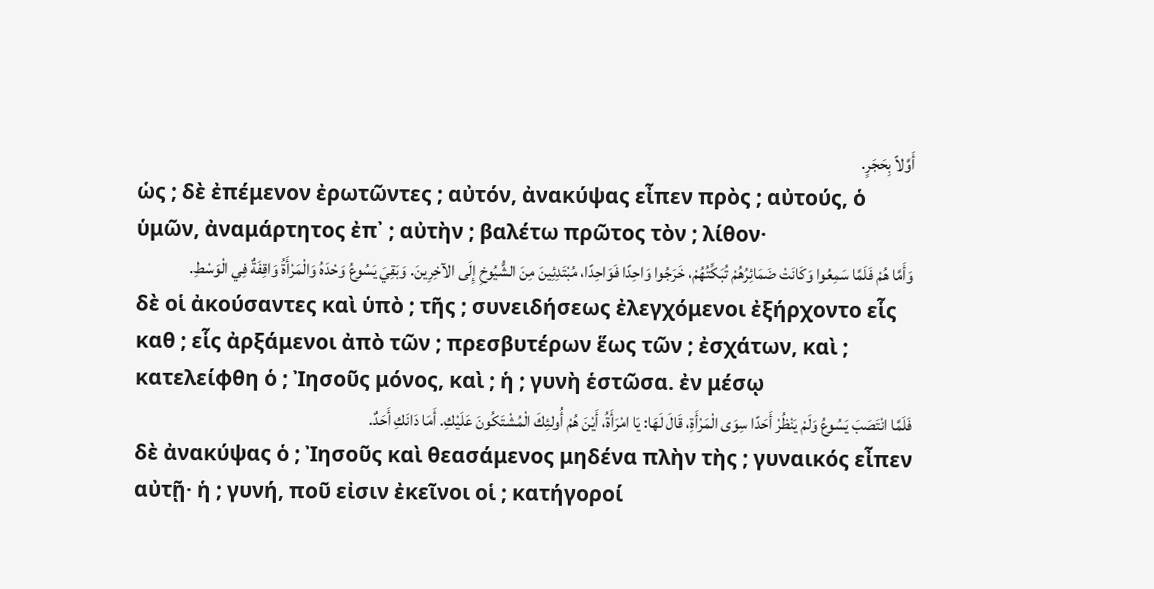أَوَّلاً بِحَجَرٍ.
ὡς ; δὲ ἐπέμενον ἐρωτῶντες ; αὐτόν, ἀνακύψας εἶπεν πρὸς ; αὐτούς, ὁ ὑμῶν, ἀναμάρτητος ἐπ᾽ ; αὐτὴν ; βαλέτω πρῶτος τὸν ; λίθον·
وَأَمَّا هُمْ فَلَمَّا سَمِعُوا وَكَانَتْ ضَمَائِرُهُمْ تُبَكِّتُهُمْ، خَرَجُوا وَاحِدًا فَوَاحِدًا، مُبْتَدِئِينَ مِنَ الشُّيُوخِ إِلَى الآخِرِينَ. وَبَقِيَ يَسُوعُ وَحْدَهُ وَالْمَرْأَةُ وَاقِفَةٌ فِي الْوَسْطِ.
δὲ οἱ ἀκούσαντες καὶ ὑπὸ ; τῆς ; συνειδήσεως ἐλεγχόμενοι ἐξήρχοντο εἷς καθ ; εἷς ἀρξάμενοι ἀπὸ τῶν ; πρεσβυτέρων ἕως τῶν ; ἐσχάτων, καὶ ; κατελείφθη ὁ ; Ἰησοῦς μόνος, καὶ ; ἡ ; γυνὴ ἑστῶσα. ἐν μέσῳ
فَلَمَّا انْتَصَبَ يَسُوعُ وَلَمْ يَنْظُرْ أَحَدًا سِوَى الْمَرْأَةِ، قَالَ لَهَا: يَا امْرَأَةُ، أَيْنَ هُمْ أُولئِكَ الْمُشْتَكُونَ عَلَيْكِ. أَمَا دَانَكِ أَحَدٌ.
δὲ ἀνακύψας ὁ ; Ἰησοῦς καὶ θεασάμενος μηδένα πλὴν τὴς ; γυναικός εἶπεν αὐτῇ· ἡ ; γυνή, ποῦ εἰσιν ἐκεῖνοι οἱ ; κατήγοροί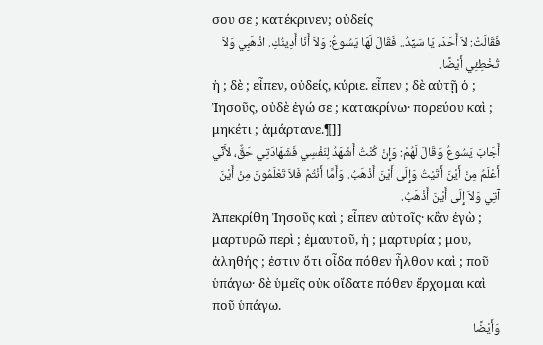σου σε ; κατέκρινεν; οὐδείς
فَقَالَتْ: لاَ أَحَدَ، يَا سَيِّدُ.. فَقَالَ لَهَا يَسُوعُ: وَلاَ أَنَا أَدِينُكِ. اذْهَبِي وَلاَ تُخْطِئِي أَيْضًا.
ἡ ; δὲ ; εἶπεν, οὐδείς, κύριε. εἶπεν ; δὲ αὐτῇ ὁ ; Ἰησοῦς, οὐδὲ ἐγώ σε ; κατακρίνω· πορεύου καὶ ; μηκέτι ; ἁμάρτανε.¶]]
أَجَابَ يَسُوعُ وَقَالَ لَهُمْ: وَإِنْ كُنْتُ أَشْهَدُ لِنَفْسِي فَشَهَادَتِي حَقٌّ، لأَنِّي أَعْلَمُ مِنْ أَيْنَ أَتَيْتُ وَإِلَى أَيْنَ أَذْهَبُ. وَأَمَّا أَنْتُمْ فَلاَ تَعْلَمُونَ مِنْ أَيْنَ آتِي وَلاَ إِلَى أَيْنَ أَذْهَبُ.
Ἀπεκρίθη Ἰησοῦς καὶ ; εἶπεν αὐτοῖς· κἂν ἐγὼ ; μαρτυρῶ περὶ ; ἐμαυτοῦ, ἡ ; μαρτυρία ; μου, ἀληθής ; ἐστιν ὅτι οἶδα πόθεν ἦλθον καὶ ; ποῦ ὑπάγω· δὲ ὑμεῖς οὐκ οἴδατε πόθεν ἔρχομαι καὶ ποῦ ὑπάγω.
وَأَيْضًا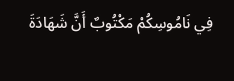فِي نَامُوسِكُمْ مَكْتُوبٌ أَنَّ شَهَادَةَ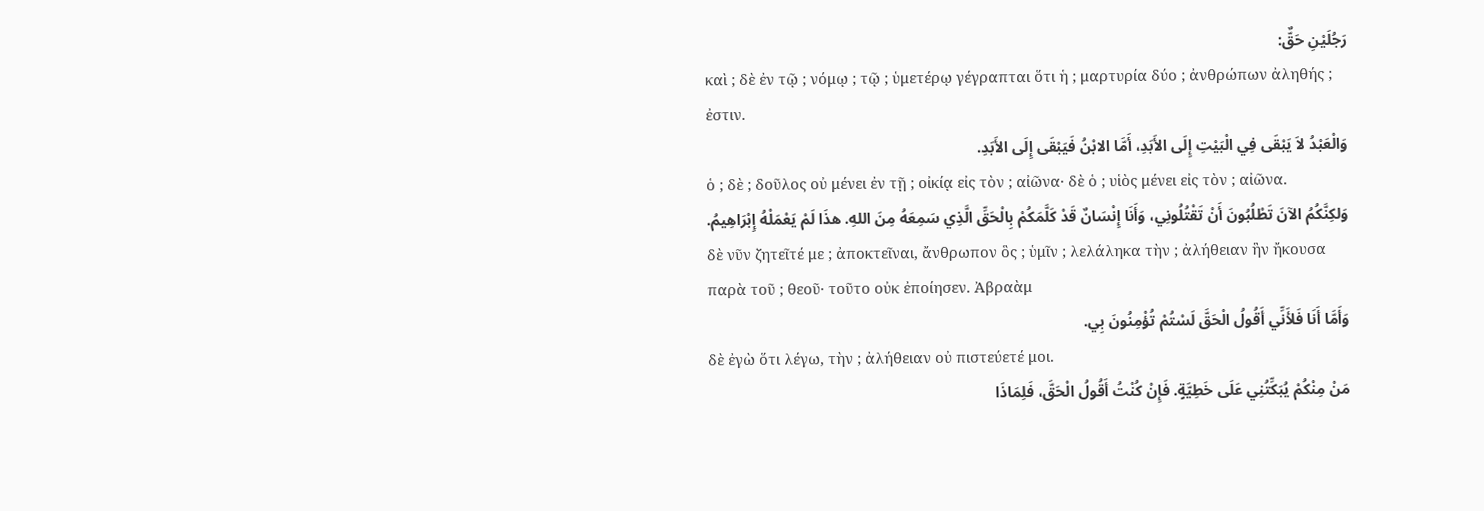رَجُلَيْنِ حَقٌّ:
καὶ ; δὲ ἐν τῷ ; νόμῳ ; τῷ ; ὑμετέρῳ γέγραπται ὅτι ἡ ; μαρτυρία δύο ; ἀνθρώπων ἀληθής ; ἐστιν.
وَالْعَبْدُ لاَ يَبْقَى فِي الْبَيْتِ إِلَى الأَبَدِ، أَمَّا الابْنُ فَيَبْقَى إِلَى الأَبَدِ.
ὁ ; δὲ ; δοῦλος οὐ μένει ἐν τῇ ; οἰκίᾳ εἰς τὸν ; αἰῶνα· δὲ ὁ ; υἱὸς μένει εἰς τὸν ; αἰῶνα.
وَلكِنَّكُمُ الآنَ تَطْلُبُونَ أَنْ تَقْتُلُونِي، وَأَنَا إِنْسَانٌ قَدْ كَلَّمَكُمْ بِالْحَقِّ الَّذِي سَمِعَهُ مِنَ اللهِ. هذَا لَمْ يَعْمَلْهُ إِبْرَاهِيمُ.
δὲ νῦν ζητεῖτέ με ; ἀποκτεῖναι, ἄνθρωπον ὃς ; ὑμῖν ; λελάληκα τὴν ; ἀλήθειαν ἣν ἤκουσα παρὰ τοῦ ; θεοῦ· τοῦτο οὐκ ἐποίησεν. Ἀβραὰμ
وَأَمَّا أَنَا فَلأَنِّي أَقُولُ الْحَقَّ لَسْتُمْ تُؤْمِنُونَ بِي.
δὲ ἐγὼ ὅτι λέγω, τὴν ; ἀλήθειαν οὐ πιστεύετέ μοι.
مَنْ مِنْكُمْ يُبَكِّتُنِي عَلَى خَطِيَّةٍ. فَإِنْ كُنْتُ أَقُولُ الْحَقَّ، فَلِمَاذَا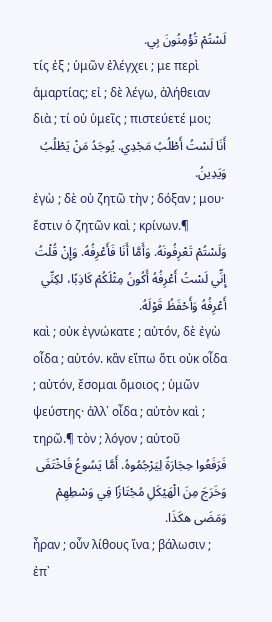لَسْتُمْ تُؤْمِنُونَ بِي.
τίς ἐξ ; ὑμῶν ἐλέγχει ; με περὶ ἁμαρτίας; εἰ ; δὲ λέγω, ἀλήθειαν διὰ ; τί οὐ ὑμεῖς ; πιστεύετέ μοι;
أَنَا لَسْتُ أَطْلُبُ مَجْدِي. يُوجَدُ مَنْ يَطْلُبُ وَيَدِينُ.
ἐγὼ ; δὲ οὐ ζητῶ τὴν ; δόξαν ; μου· ἔστιν ὁ ζητῶν καὶ ; κρίνων.¶
وَلَسْتُمْ تَعْرِفُونَهُ. وَأَمَّا أَنَا فَأَعْرِفُهُ. وَإِنْ قُلْتُ إِنِّي لَسْتُ أَعْرِفُهُ أَكُونُ مِثْلَكُمْ كَاذِبًا، لكِنِّي أَعْرِفُهُ وَأَحْفَظُ قَوْلَهُ.
καὶ ; οὐκ ἐγνώκατε ; αὐτόν, δὲ ἐγὼ οἶδα ; αὐτόν. κἂν εἴπω ὅτι οὐκ οἶδα ; αὐτόν, ἔσομαι ὅμοιος ; ὑμῶν ψεύστης· ἀλλ᾽ οἶδα ; αὐτὸν καὶ ; τηρῶ.¶ τὸν ; λόγον ; αὐτοῦ
فَرَفَعُوا حِجَارَةً لِيَرْجُمُوهُ. أَمَّا يَسُوعُ فَاخْتَفَى وَخَرَجَ مِنَ الْهَيْكَلِ مُجْتَازًا فِي وَسْطِهِمْ وَمَضَى هكَذَا.
ἦραν ; οὖν λίθους ἵνα ; βάλωσιν ; ἐπ᾽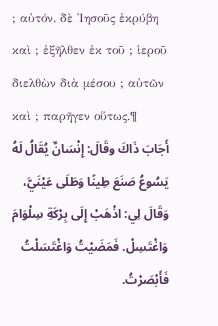; αὐτόν. δὲ Ἰησοῦς ἐκρύβη καὶ ; ἐξῆλθεν ἐκ τοῦ ; ἱεροῦ διελθὼν διὰ μέσου ; αὐτῶν καὶ ; παρῆγεν οὕτως.¶
أَجَابَ ذَاكَ وقَالَ: إِنْسَانٌ يُقَالُ لَهُ يَسُوعُ صَنَعَ طِينًا وَطَلَى عَيْنَيَّ، وَقَالَ لِي: اذْهَبْ إِلَى بِرْكَةِ سِلْوَامَ وَاغْتَسِلْ. فَمَضَيْتُ وَاغْتَسَلْتُ فَأَبْصَرْتُ.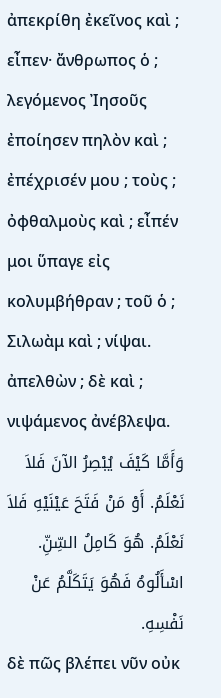ἀπεκρίθη ἐκεῖνος καὶ ; εἶπεν· ἄνθρωπος ὁ ; λεγόμενος Ἰησοῦς ἐποίησεν πηλὸν καὶ ; ἐπέχρισέν μου ; τοὺς ; ὀφθαλμοὺς καὶ ; εἶπέν μοι ὕπαγε εἰς κολυμβήθραν ; τοῦ ὁ ; Σιλωὰμ καὶ ; νίψαι. ἀπελθὼν ; δὲ καὶ ; νιψάμενος ἀνέβλεψα.
وَأَمَّا كَيْفَ يُبْصِرُ الآنَ فَلاَ نَعْلَمُ. أَوْ مَنْ فَتَحَ عَيْنَيْهِ فَلاَ نَعْلَمُ. هُوَ كَامِلُ السِّنِّ. اسْأَلُوهُ فَهُوَ يَتَكَلَّمُ عَنْ نَفْسِهِ.
δὲ πῶς βλέπει νῦν οὐκ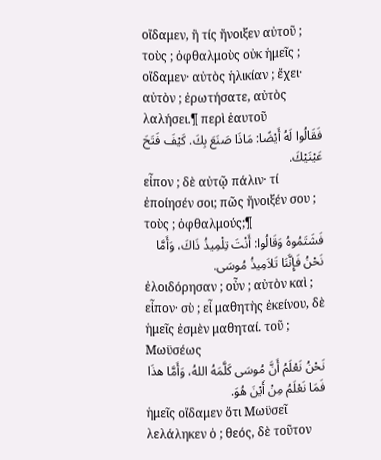οἴδαμεν, ἢ τίς ἤνοιξεν αὐτοῦ ; τοὺς ; ὀφθαλμοὺς οὐκ ἡμεῖς ; οἴδαμεν· αὐτὸς ἡλικίαν ; ἔχει· αὐτὸν ; ἐρωτήσατε, αὐτὸς λαλήσει.¶ περὶ ἑαυτοῦ
فَقَالُوا لَهُ أَيْضًا: مَاذَا صَنَعَ بِكَ. كَيْفَ فَتَحَ عَيْنَيْكَ.
εἶπον ; δὲ αὐτῷ πάλιν· τί ἐποίησέν σοι; πῶς ἤνοιξέν σου ; τοὺς ; ὀφθαλμούς;¶
فَشَتَمُوهُ وَقَالُوا: أَنْتَ تِلْمِيذُ ذَاكَ، وَأَمَّا نَحْنُ فَإِنَّنَا تَلاَمِيذُ مُوسَى.
ἐλοιδόρησαν ; οὖν ; αὐτὸν καὶ ; εἶπον· σὺ ; εἶ μαθητὴς ἐκείνου, δὲ ἡμεῖς ἐσμὲν μαθηταί. τοῦ ; Μωϋσέως
نَحْنُ نَعْلَمُ أَنَّ مُوسَى كَلَّمَهُ اللهُ، وَأَمَّا هذَا فَمَا نَعْلَمُ مِنْ أَيْنَ هُوَ.
ἡμεῖς οἴδαμεν ὅτι Μωϋσεῖ λελάληκεν ὁ ; θεός, δὲ τοῦτον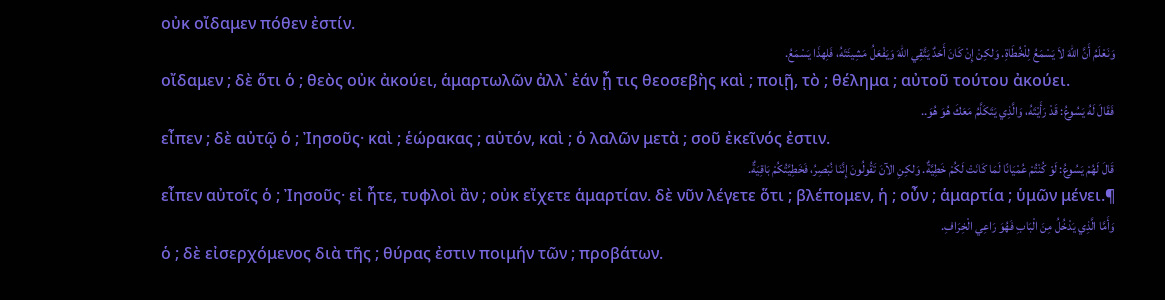οὐκ οἴδαμεν πόθεν ἐστίν.
وَنَعْلَمُ أَنَّ اللهَ لاَ يَسْمَعُ لِلْخُطَاةِ. وَلكِنْ إِنْ كَانَ أَحَدٌ يَتَّقِي اللهَ وَيَفْعَلُ مَشِيئَتَهُ، فَلِهذَا يَسْمَعُ.
οἴδαμεν ; δὲ ὅτι ὁ ; θεὸς οὐκ ἀκούει, ἁμαρτωλῶν ἀλλ᾽ ἐάν ᾖ τις θεοσεβὴς καὶ ; ποιῇ, τὸ ; θέλημα ; αὐτοῦ τούτου ἀκούει.
فَقَالَ لَهُ يَسُوعُ: قَدْ رَأَيْتَهُ، وَالَّذِي يَتَكَلَّمُ مَعَكَ هُوَ هُوَ..
εἶπεν ; δὲ αὐτῷ ὁ ; Ἰησοῦς· καὶ ; ἑώρακας ; αὐτόν, καὶ ; ὁ λαλῶν μετὰ ; σοῦ ἐκεῖνός ἐστιν.
قَالَ لَهُمْ يَسُوعُ: لَوْ كُنْتُمْ عُمْيَانًا لَمَا كَانَتْ لَكُمْ خَطِيَّةٌ. وَلكِنِ الآنَ تَقُولُونَ إِنَّنَا نُبْصِرُ، فَخَطِيَّتُكُمْ بَاقِيَةٌ.
εἶπεν αὐτοῖς ὁ ; Ἰησοῦς· εἰ ἦτε, τυφλοὶ ἂν ; οὐκ εἴχετε ἁμαρτίαν. δὲ νῦν λέγετε ὅτι ; βλέπομεν, ἡ ; οὖν ; ἁμαρτία ; ὑμῶν μένει.¶
وَأَمَّا الَّذِي يَدْخُلُ مِنَ الْبَابِ فَهُوَ رَاعِي الْخِرَافِ.
ὁ ; δὲ εἰσερχόμενος διὰ τῆς ; θύρας ἐστιν ποιμήν τῶν ; προβάτων.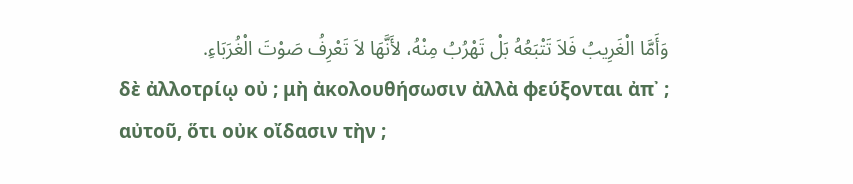وَأَمَّا الْغَرِيبُ فَلاَ تَتْبَعُهُ بَلْ تَهْرُبُ مِنْهُ، لأَنَّهَا لاَ تَعْرِفُ صَوْتَ الْغُرَبَاءِ.
δὲ ἀλλοτρίῳ οὐ ; μὴ ἀκολουθήσωσιν ἀλλὰ φεύξονται ἀπ᾽ ; αὐτοῦ, ὅτι οὐκ οἴδασιν τὴν ;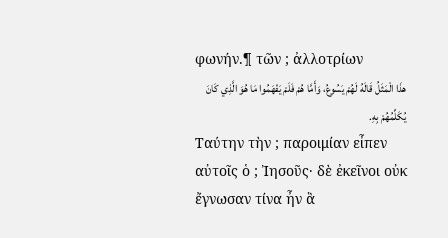φωνήν.¶ τῶν ; ἀλλοτρίων
هذَا الْمَثَلُ قَالَهُ لَهُمْ يَسُوعُ، وَأَمَّا هُمْ فَلَمْ يَفْهَمُوا مَا هُوَ الَّذِي كَانَ يُكَلِّمُهُمْ بِهِ.
Ταύτην τὴν ; παροιμίαν εἶπεν αὐτοῖς ὁ ; Ἰησοῦς· δὲ ἐκεῖνοι οὐκ ἔγνωσαν τίνα ἦν ἃ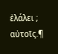ἐλάλει ; αὐτοῖς.¶